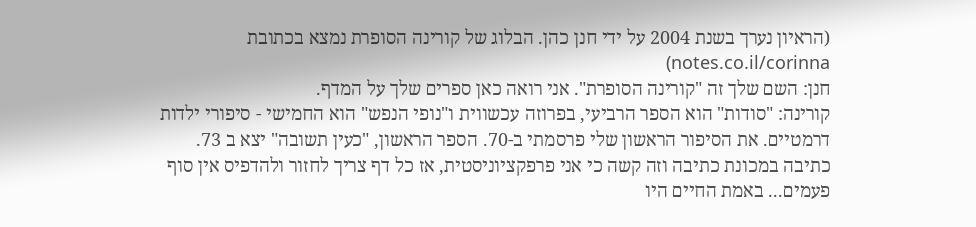(הראיון נערך בשנת 2004 על ידי חנן כהן. הבלוג של קורינה הסופרת נמצא בכתובת notes.co.il/corinna)
חנן: השם שלך זה "קורינה הסופרת". אני רואה כאן ספרים שלך על המדף.
קורינה: "סודות" הוא הספר הרביעי, בפרוזה עכשווית ו"נופי הנפש" הוא החמישי - סיפורי ילדות דרמטיים. את הסיפור הראשון שלי פרסמתי ב-70. הספר הראשון, "כעין תשובה" יצא ב 73.
כתיבה במכונת כתיבה וזה קשה כי אני פרפקציוניסטית, אז כל דף צריך לחזור ולהדפיס אין סוף פעמים... באמת החיים היו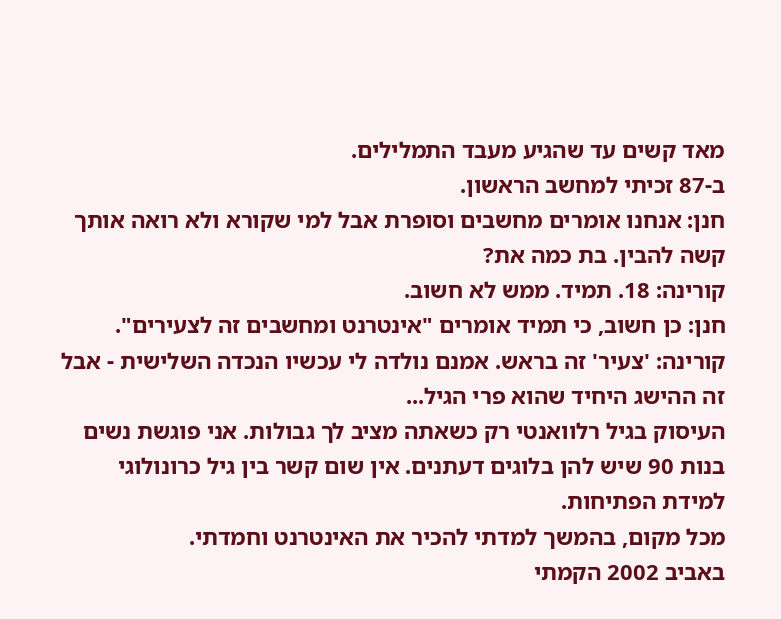מאד קשים עד שהגיע מעבד התמלילים.
ב-87 זכיתי למחשב הראשון.
חנן: אנחנו אומרים מחשבים וסופרת אבל למי שקורא ולא רואה אותך קשה להבין. בת כמה את?
קורינה: 18. תמיד. ממש לא חשוב.
חנן: כן חשוב, כי תמיד אומרים "אינטרנט ומחשבים זה לצעירים".
קורינה: 'צעיר' זה בראש. אמנם נולדה לי עכשיו הנכדה השלישית - אבל זה ההישג היחיד שהוא פרי הגיל...
העיסוק בגיל רלוואנטי רק כשאתה מציב לך גבולות. אני פוגשת נשים בנות 90 שיש להן בלוגים דעתנים. אין שום קשר בין גיל כרונולוגי למידת הפתיחות.
מכל מקום, בהמשך למדתי להכיר את האינטרנט וחמדתי.
באביב 2002 הקמתי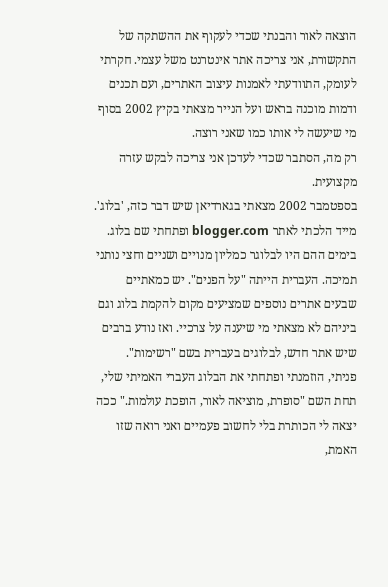הוצאה לאור והבנתי שכדי לעקוף את ההשתקה של התקשורת, אני צריכה אתר אינטרנט משל עצמי. חקרתי לעומק, התוודעתי לאמנות עיצוב האתרים, ועם תכנים ודמות מוכנה בראש ועל הנייר מצאתי בקיץ 2002 בסוף מי שיעשה לי אותו כמו שאני רוצה.
רק מה, הסתבר שכדי לעדכן אני צריכה לבקש עזרה מקצועית.
בספטמבר 2002 מצאתי בגארדיאן שיש דבר כזה, 'בלוג'. מייד הלכתי לאתר blogger.com ופתחתי שם בלוג. בימים ההם היו לבלוגר כמליון מנויים ושניים וחצי נותני תמיכה. העברית הייתה "על הפנים". יש כמאתיים שבעים אתרים נוספים שמציעים מקום להקמת בלוג וגם ביניהם לא מצאתי מי שיענה על צרכיי. ואז נודע ברבים שיש אתר חדש, לבלוגים בעברית בשם "רשימות".
פניתי, הוזמנתי ופתחתי את הבלוג העברי האמיתי שלי, תחת השם "סופרת, מוציאה לאור, הופכת עולמות." ככה יצאה לי הכותרת בלי לחשוב פעמיים ואני רואה שזו האמת,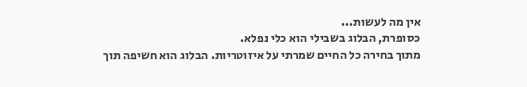אין מה לעשות...
כסופרת, הבלוג בשבילי הוא כלי נפלא.
מתוך בחירה כל החיים שמרתי על איזוטריות. הבלוג הוא חשיפה תוך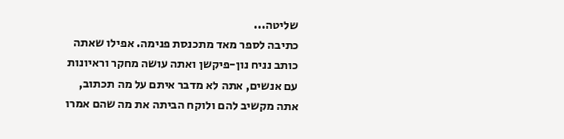שליטה...
כתיבה לספר מאד מתכנסת פנימה. אפילו שאתה כותב נניח נון-פיקשן ואתה עושה מחקר וראיונות עם אנשים, אתה לא מדבר איתם על מה תכתוב, אתה מקשיב להם ולוקח הביתה את מה שהם אמרו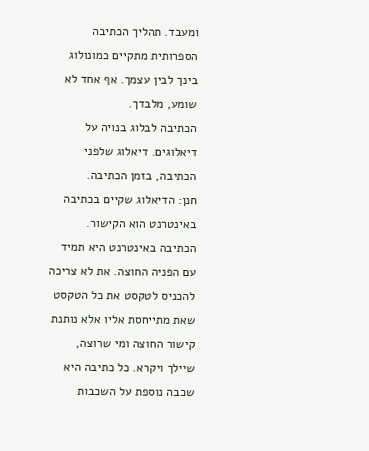ומעבד. תהליך הכתיבה הספרותית מתקיים כמונולוג בינך לבין עצמך. אף אחד לא שומע, מלבדך.
הכתיבה לבלוג בנויה על דיאלוגים. דיאלוג שלפני הכתיבה, בזמן הכתיבה.
חנן: הדיאלוג שקיים בכתיבה באינטרנט הוא הקישור. הכתיבה באינטרנט היא תמיד עם הפניה החוצה. את לא צריכה להכניס לטקסט את כל הטקסט שאת מתייחסת אליו אלא נותנת קישור החוצה ומי שרוצה, שיילך ויקרא. כל כתיבה היא שכבה נוספת על השכבות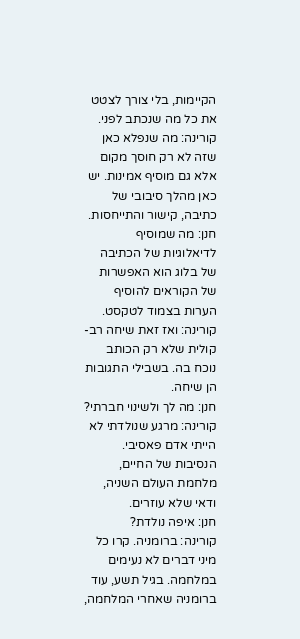הקיימות, בלי צורך לצטט את כל מה שנכתב לפני.
קורינה: מה שנפלא כאן שזה לא רק חוסך מקום אלא גם מוסיף אמינות. יש כאן מהלך סיבובי של כתיבה, קישור והתייחסות.
חנן: מה שמוסיף לדיאלוגיות של הכתיבה של בלוג הוא האפשרות של הקוראים להוסיף הערות בצמוד לטקסט.
קורינה: ואז זאת שיחה רב-קולית שלא רק הכותב נוכח בה. בשבילי התגובות הן שיחה.
חנן: מה לך ולשינוי חברתי?
קורינה: מרגע שנולדתי לא הייתי אדם פאסיבי. הנסיבות של החיים, מלחמת העולם השניה, ודאי שלא עוזרים.
חנן: איפה נולדת?
קורינה: ברומניה. קרו כל מיני דברים לא נעימים במלחמה. בגיל תשע, עוד ברומניה שאחרי המלחמה,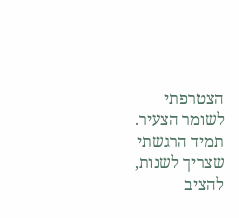הצטרפתי לשומר הצעיר.
תמיד הרגשתי שצריך לשנות, להציב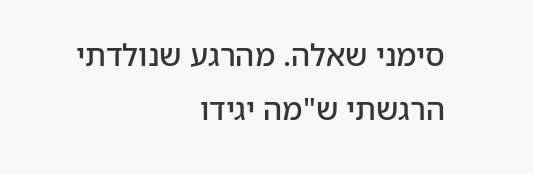סימני שאלה. מהרגע שנולדתי הרגשתי ש"מה יגידו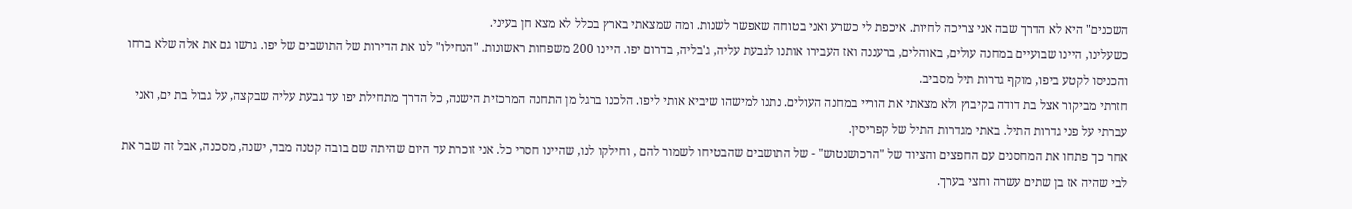השכנים" היא לא הדרך שבה אני צריכה לחיות. איכפת לי כשרע ואני בטוחה שאפשר לשנות. ומה שמצאתי בארץ בכלל לא מצא חן בעיני.
כשעלינו, היינו שבועיים במחנה עולים, באוהלים, ברעננה ואז העבירו אותנו לגבעת עליה, ג'בליה, בדרום יפו. היינו 200 משפחות ראשונות. "הנחילו" לנו את הדירות של התושבים של יפו. גרשו גם את אלה שלא ברחו והכניסו לקטע ביפו, מוקף גדרות תיל מסביב.
חזרתי מביקור אצל בת דודה בקיבוץ ולא מצאתי את הוריי במחנה העולים. נתנו למישהו שיביא אותי ליפו. הלכנו ברגל מן התחנה המרכזית הישנה, כל הדרך מתחילת יפו עד גבעת עליה שבקצה, על גבול בת ים, ואני עברתי על פני גדרות התיל. באתי מגדרות התיל של קפריסין.
אחר כך פתחו את המחסנים עם החפצים והציוד של "הרכושנטוש" - של התושבים שהבטיחו לשמור להם , וחילקו לנו, שהיינו חסרי כל. אני זוכרת עד היום שהיתה שם בובה קטנה מבד, ישנה, מסכנה, אבל זה שבר את לבי שהיה אז בן שתים עשרה וחצי בערך.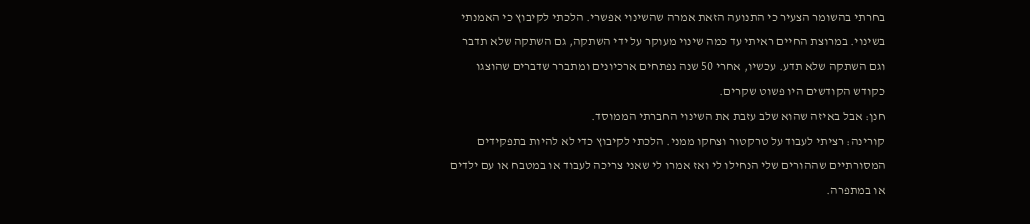בחרתי בהשומר הצעיר כי התנועה הזאת אמרה שהשינוי אפשרי. הלכתי לקיבוץ כי האמנתי בשינוי. במרוצת החיים ראיתי עד כמה שינוי מעוקר על ידי השתקה, גם השתקה שלא תדבר וגם השתקה שלא תדע. עכשיו, אחרי 50 שנה נפתחים ארכיונים ומתברר שדברים שהוצגו כקודש הקודשים היו פשוט שקרים.
חנן: אבל באיזה שהוא שלב עזבת את השינוי החברתי הממוסד.
קורינה: רציתי לעבוד על טרקטור וצחקו ממני. הלכתי לקיבוץ כדי לא להיות בתפקידים המסורתיים שההורים שלי הנחילו לי ואז אמרו לי שאני צריכה לעבוד או במטבח או עם ילדים או במתפרה.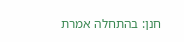חנן: בהתחלה אמרת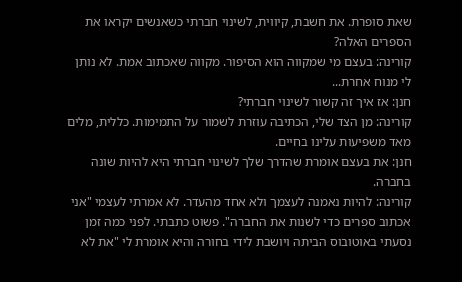שאת סופרת. את חשבת, קיווית, לשינוי חברתי כשאנשים יקראו את הספרים האלה?
קורינה: בעצם מי שמקווה הוא הסיפור. מקווה שאכתוב אמת. לא נותן לי מנוח אחרת...
חנן: אז איך זה קשור לשינוי חברתי?
קורינה: מן הצד שלי, הכתיבה עוזרת לשמור על התמימות. כללית, מלים מאד משפיעות עלינו בחיים.
חנן: את בעצם אומרת שהדרך שלך לשינוי חברתי היא להיות שונה בחברה.
קורינה: להיות נאמנה לעצמך ולא אחד מהעדר. לא אמרתי לעצמי "אני אכתוב ספרים כדי לשנות את החברה". פשוט כתבתי. לפני כמה זמן נסעתי באוטובוס הביתה ויושבת לידי בחורה והיא אומרת לי "את לא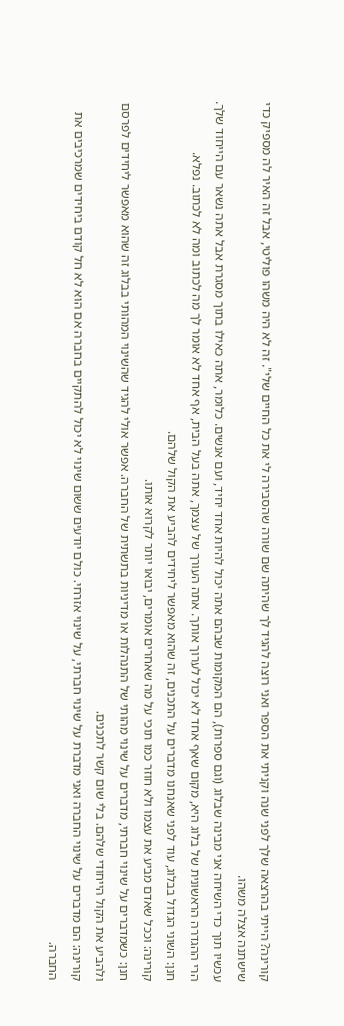קורינה? הייתי בהרצאה שלך לפני שנה וקניתי את הספר ואני רוצה להגיד לך שהיתה שם שורה שהסבירה לי את כל החיים שלי". זה לא היה משהו פוליטי, אבל זה האיר לה מספיק כדי שישתנה אצלה משהו.
עכשיו תוך כדי השיחה אני מבינה שבלוג (וגם ספרות), הם המקומות שבהם אתה יכול להיות אחד יחיד, ועם אנשים. כלומר, אתה כאילו בתוך מסגרת אבל אתה נשאר עם הייחוד שלך. הרי ההגדרה הראשונית של בלוג היא, מקום שאף אחד לא יכול לערוך אותך. אתה העורך של עצמך, אתה בעל הבית, אף אחד לא אומר לך מה לכתוב ומה לא לכתוב. נפלא.
חנן: השוני הגדול בבלוג, עוד לפני שאנחנו מדברים על התכנים, זה שהוא מאפשר ליחידים להביע את הקול שלהם.
קורינה: וככל שאדם מביע את עצמו ולא חוזר כמו תוכי על מה שאחרים אומרים, יבואו יותר לקרוא אותו.
חנן: כשמדברים על שינוי חברתי, מדברים על שינוי מהותי של התנהלות או מדיניות בתשתית של החברה. אפשר אולי להגיד שהשינוי המהותי בבלוג זה שהוא מאפשר ליחידים לפרסם ולהביע את הקול הייחודי שלהם. בלי שום קשר לתכנים.
קורינה: הם מדברים על שינוי החברה ואני מדברת על שינוי חברתי, על שינוי אזרחי. כולם יודעים ששום שינוי לא יכול להתקיים בחברה אם הוא לא חל קודם ביחידים שמרכיבים את החברה.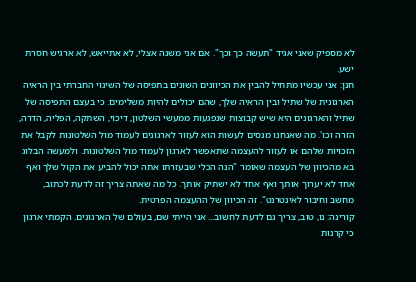לא מספיק שאני אגיד "תעשה כך וכך". אם אני משנה אצלי, לא אתייאש, לא ארגיש חסרת ישע.
חנן: אני עכשיו מתחיל להבין את הכיוונים השונים בתפיסה של השינוי החברתי בין הראיה הארגונית של שתיל ובין הראיה שלך, שהם יכולים להיות משלימים. כי בעצם התפיסה של שתיל והארגונים היא שיש קבוצות שנפגעות ממעשי השלטון, דיכוי, השתקה, הפליה, הדרה, הזרה וכו'. מה שאנחנו מנסים לעשות הוא לעזור לארגונים לעמוד מול השלטונות לקבל את הזכויות שלהם או לעזור להעצמה שתאפשר לארגון לעמוד מול השלטונות. ולמעשה הבלוג בא מהכיוון של העצמה שאומר "הנה הכלי שבעזרתו אתה יכול להביע את הקול שלך ואף אחד לא יערוך אותך ואף אחד לא ישתיק אותך. כל מה שאתה צריך זה לדעת לכתוב, מחשב וחיבור לאינטרנט". זה הכיוון של ההעצמה הפרטית.
קורינה: נו, טוב, צריך גם לדעת לחשוב... אני הייתי שם, בעולם של הארגונים. הקמתי ארגון כי קרנות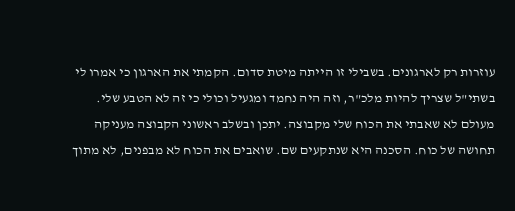עוזרות רק לארגונים. בשבילי זו הייתה מיטת סדום. הקמתי את הארגון כי אמרו לי בשתי"ל שצריך להיות מלכ"ר, וזה היה נחמד ומגעיל וכולי כי זה לא הטבע שלי. מעולם לא שאבתי את הכוח שלי מקבוצה. יתכן ובשלב ראשוני הקבוצה מעניקה תחושה של כוח. הסכנה היא שנתקעים שם. שואבים את הכוח לא מבפנים, לא מתוך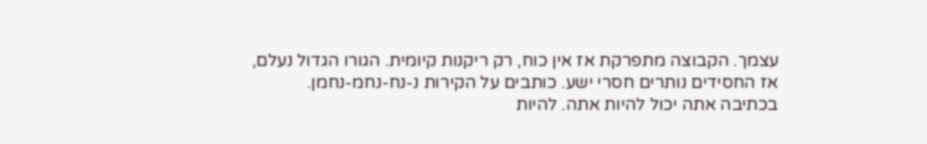עצמך. הקבוצה מתפרקת אז אין כוח, רק ריקנות קיומית. הגורו הגדול נעלם, אז החסידים נותרים חסרי ישע. כותבים על הקירות נ-נח-נחמ-נחמן.
בכתיבה אתה יכול להיות אתה. להיות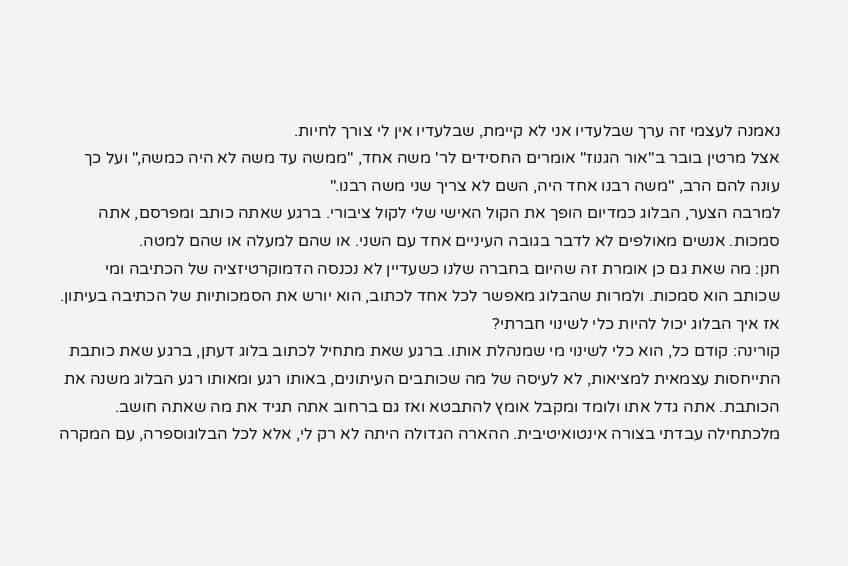נאמנה לעצמי זה ערך שבלעדיו אני לא קיימת, שבלעדיו אין לי צורך לחיות.
אצל מרטין בובר ב"אור הגנוז" אומרים החסידים לר' משה אחד, "ממשה עד משה לא היה כמשה," ועל כך עונה להם הרב, "משה רבנו אחד היה, השם לא צריך שני משה רבנו."
למרבה הצער, הבלוג כמדיום הופך את הקול האישי שלי לקול ציבורי. ברגע שאתה כותב ומפרסם, אתה סמכות. אנשים מאולפים לא לדבר בגובה העיניים אחד עם השני. או שהם למעלה או שהם למטה.
חנן: מה שאת גם כן אומרת זה שהיום בחברה שלנו כשעדיין לא נכנסה הדמוקרטיזציה של הכתיבה ומי שכותב הוא סמכות. ולמרות שהבלוג מאפשר לכל אחד לכתוב, הוא יורש את הסמכותיות של הכתיבה בעיתון.
אז איך הבלוג יכול להיות כלי לשינוי חברתי?
קורינה: קודם כל, הוא כלי לשינוי מי שמנהלת אותו. ברגע שאת מתחיל לכתוב בלוג דעתן, ברגע שאת כותבת התייחסות עצמאית למציאות, לא לעיסה של מה שכותבים העיתונים, באותו רגע ומאותו רגע הבלוג משנה את הכותבת. אתה גדל אתו ולומד ומקבל אומץ להתבטא ואז גם ברחוב אתה תגיד את מה שאתה חושב.
מלכתחילה עבדתי בצורה אינטואיטיבית. ההארה הגדולה היתה לא רק לי, אלא לכל הבלוגוספרה, עם המקרה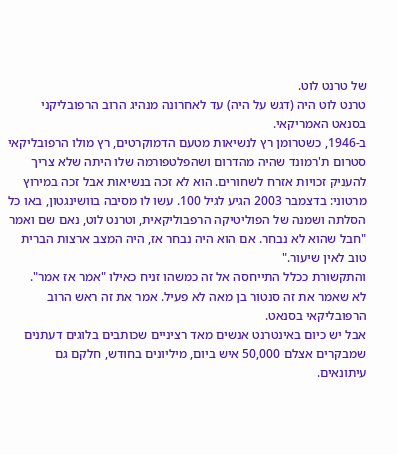של טרנט לוט.
טרנט לוט היה (דגש על היה) עד לאחרונה מנהיג הרוב הרפובליקני בסנאט האמריקאי.
ב-1946, כשטרומן רץ לנשיאות מטעם הדמוקרטים, רץ מולו הרפובליקאי סטרום ת'רמונד שהיה מהדרום ושהפלטפורמה שלו היתה שלא צריך להעניק זכויות אזרח לשחורים. הוא לא זכה בנשיאות אבל זכה במירוץ מרטוני: בדצמבר 2003 הגיע לגיל 100. עשו לו מסיבה בוושינגטון, באו כל הסלתה ושמנה של הפוליטיקה הרפבוליקאית, וטרנט לוט, נאם שם ואמר "חבל שהוא לא נבחר. אם הוא היה נבחר אז, היה המצב ארצות הברית טוב לאין שיעור."
והתקשורת ככלל התייחסה אל זה כמשהו זניח כאילו "אמר אז אמר".
לא שאמר את זה סנטור בן מאה לא פעיל. אמר את זה ראש הרוב הרפובליקאי בסנאט.
אבל יש כיום באינטרנט אנשים מאד רציניים שכותבים בלוגים דעתנים שמבקרים אצלם 50,000 איש ביום, מיליונים בחודש, חלקם גם עיתונאים.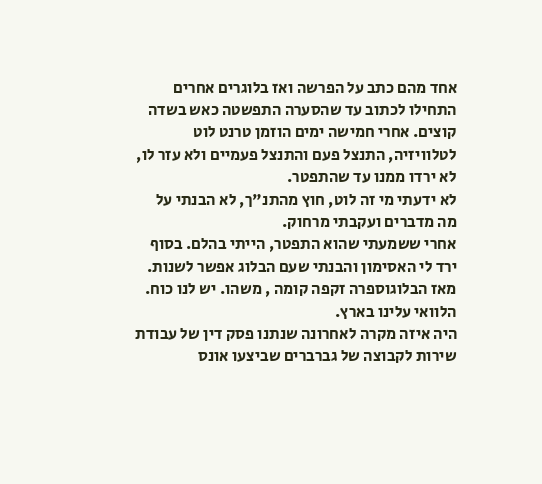אחד מהם כתב על הפרשה ואז בלוגרים אחרים התחילו לכתוב עד שהסערה התפשטה כאש בשדה קוצים. אחרי חמישה ימים הוזמן טרנט לוט לטלוויזיה, התנצל פעם והתנצל פעמיים ולא עזר לו, לא ירדו ממנו עד שהתפטר.
לא ידעתי מי זה לוט, חוץ מהתנ"ך, לא הבנתי על מה מדברים ועקבתי מרחוק.
אחרי ששמעתי שהוא התפטר, הייתי בהלם. בסוף ירד לי האסימון והבנתי שעם הבלוג אפשר לשנות. מאז הבלוגוספרה זקפה קומה , משהו. יש לנו כוח.
הלוואי עלינו בארץ.
היה איזה מקרה לאחרונה שנתנו פסק דין של עבודת שירות לקבוצה של גברברים שביצעו אונס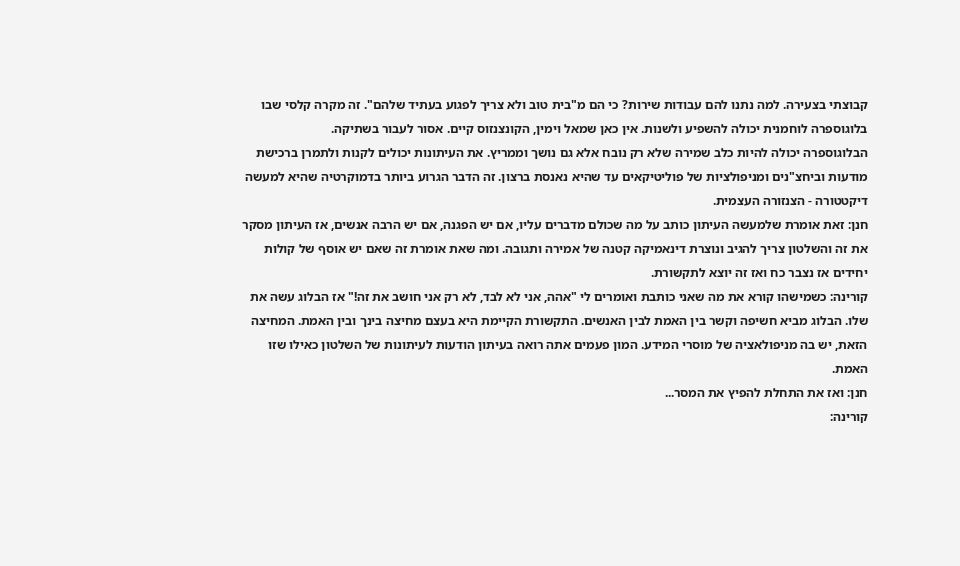קבוצתי בצעירה. למה נתנו להם עבודות שירות? כי הם מ"בית טוב ולא צריך לפגוע בעתיד שלהם". זה מקרה קלסי שבו בלוגוספרה לוחמנית יכולה להשפיע ולשנות. אין כאן שמאל וימין, הקונצנזוס קיים. אסור לעבור בשתיקה.
הבלוגוספרה יכולה להיות כלב שמירה שלא רק נובח אלא גם נושך וממריץ. את העיתונות יכולים לקנות ולתמרן ברכישת מודעות וביחצ"נים ומניפולציות של פוליטיקאים עד שהיא נאנסת ברצון. זה הדבר הגרוע ביותר בדמוקרטיה שהיא למעשה דיקטטורה - הצנזורה העצמית.
חנן: זאת אומרת שלמעשה העיתון כותב על מה שכולם מדברים עליו, אם יש הפגנה, אם יש הרבה אנשים, אז העיתון מסקר את זה והשלטון צריך להגיב ונוצרת דינאמיקה קטנה של אמירה ותגובה. ומה שאת אומרת זה שאם יש אוסף של קולות יחידים אז נצבר כח ואז זה יוצא לתקשורת.
קורינה: כשמישהו קורא את מה שאני כותבת ואומרים לי "אהה, אני לא לבד, לא רק אני חושב את זה!" אז הבלוג עשה את שלו. הבלוג מביא חשיפה וקשר בין האמת לבין האנשים. התקשורת הקיימת היא בעצם מחיצה בינך ובין האמת. המחיצה הזאת, יש בה מניפולאציה של מוסרי המידע. המון פעמים אתה רואה בעיתון הודעות לעיתונות של השלטון כאילו שזו האמת.
חנן: ואז את התחלת להפיץ את המסר...
קורינה: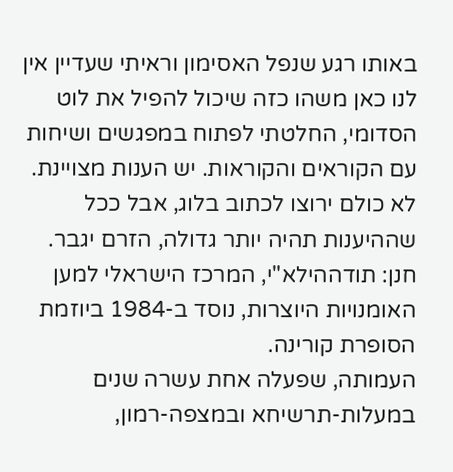באותו רגע שנפל האסימון וראיתי שעדיין אין לנו כאן משהו כזה שיכול להפיל את לוט הסדומי, החלטתי לפתוח במפגשים ושיחות עם הקוראים והקוראות. יש הענות מצויינת. לא כולם ירוצו לכתוב בלוג, אבל ככל שההיענות תהיה יותר גדולה, הזרם יגבר.
חנן: תודההילא"י, המרכז הישראלי למען האומנויות היוצרות, נוסד ב-1984 ביוזמת הסופרת קורינה.
העמותה, שפעלה אחת עשרה שנים במעלות-תרשיחא ובמצפה-רמון,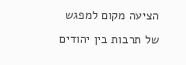הציעה מקום למפגש של תרבות בין יהודים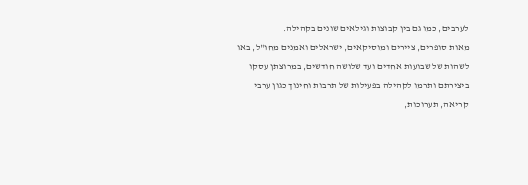לערבים, כמו גם בין קבוצות וגילאים שונים בקהילה.
מאות סופרים, ציירים ומוסיקאים, ישראלים ואמנים מחו"ל, באו לשהות של שבועות אחדים ועד שלושה חודשים, במרוצתן עסקו ביצירתם ותרמו לקהילה בפעילות של תרבות וחינוך כגון ערבי קריאה, תערוכות,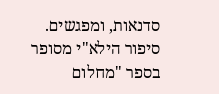סדנאות, ומפגשים.
סיפור הילא"י מסופר בספר "מחלום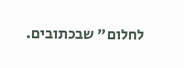לחלום" שבכתובים.